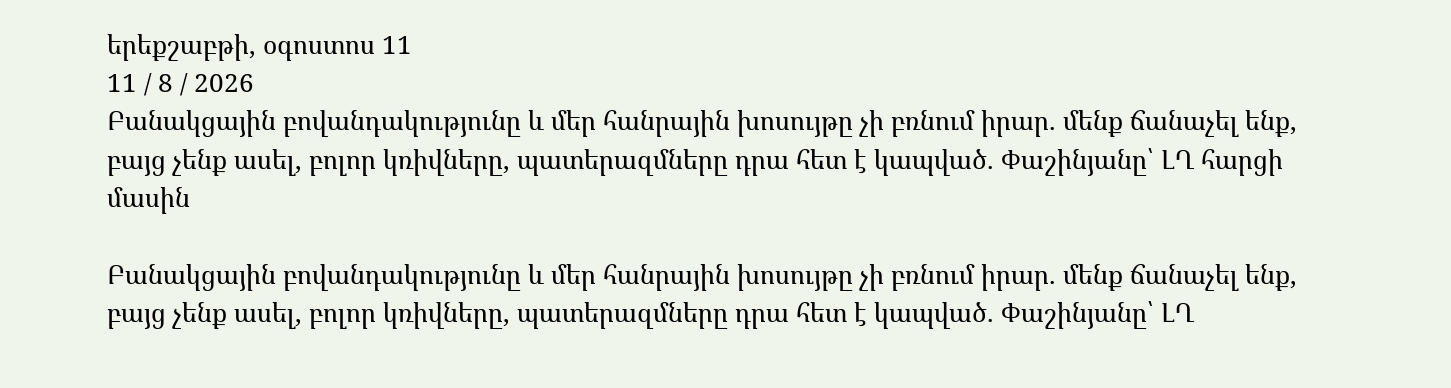երեքշաբթի, օգոստոս 11
11 / 8 / 2026
Բանակցային բովանդակությունը և մեր հանրային խոսույթը չի բռնում իրար. մենք ճանաչել ենք, բայց չենք ասել, բոլոր կռիվները, պատերազմները դրա հետ է կապված. Փաշինյանը՝ ԼՂ հարցի մասին

Բանակցային բովանդակությունը և մեր հանրային խոսույթը չի բռնում իրար. մենք ճանաչել ենք, բայց չենք ասել, բոլոր կռիվները, պատերազմները դրա հետ է կապված. Փաշինյանը՝ ԼՂ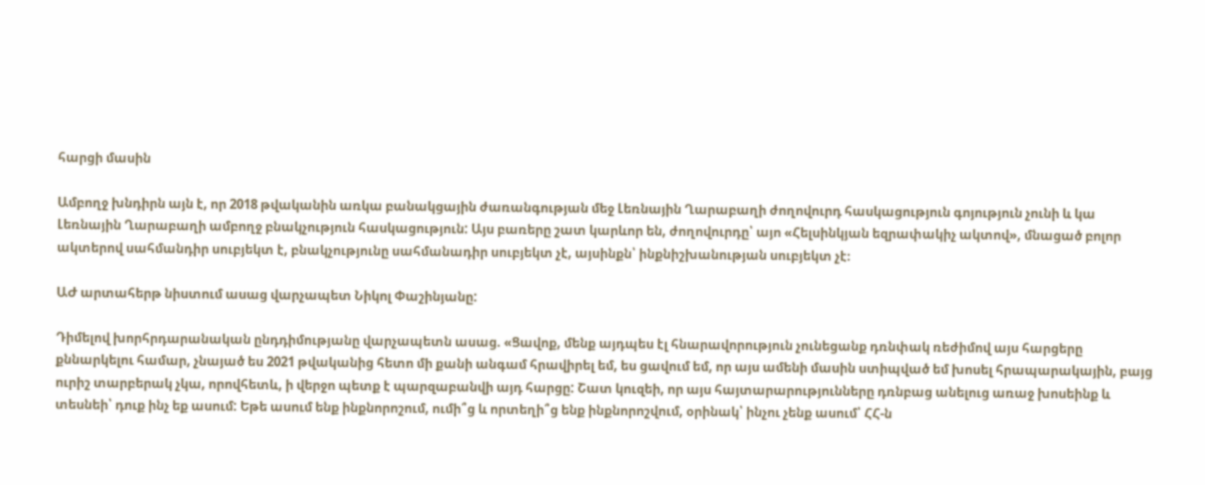հարցի մասին

Ամբողջ խնդիրն այն է, որ 2018 թվականին առկա բանակցային ժառանգության մեջ Լեռնային Ղարաբաղի ժողովուրդ հասկացություն գոյություն չունի և կա Լեռնային Ղարաբաղի ամբողջ բնակչություն հասկացություն: Այս բառերը շատ կարևոր են, ժողովուրդը՝ այո «Հելսինկյան եզրափակիչ ակտով», մնացած բոլոր ակտերով սահմանդիր սուբյեկտ է, բնակչությունը սահմանադիր սուբյեկտ չէ, այսինքն՝ ինքնիշխանության սուբյեկտ չէ։

ԱԺ արտահերթ նիստում ասաց վարչապետ Նիկոլ Փաշինյանը:

Դիմելով խորհրդարանական ընդդիմությանը վարչապետն ասաց. «Ցավոք, մենք այդպես էլ հնարավորություն չունեցանք դռնփակ ռեժիմով այս հարցերը քննարկելու համար, չնայած ես 2021 թվականից հետո մի քանի անգամ հրավիրել եմ, ես ցավում եմ, որ այս ամենի մասին ստիպված եմ խոսել հրապարակային, բայց ուրիշ տարբերակ չկա, որովհետև, ի վերջո պետք է պարզաբանվի այդ հարցը: Շատ կուզեի, որ այս հայտարարությունները դռնբաց անելուց առաջ խոսեինք և տեսնեի՝ դուք ինչ եք ասում: Եթե ասում ենք ինքնորոշում, ումի՞ց և որտեղի՞ց ենք ինքնորոշվում, օրինակ՝ ինչու չենք ասում՝ ՀՀ-ն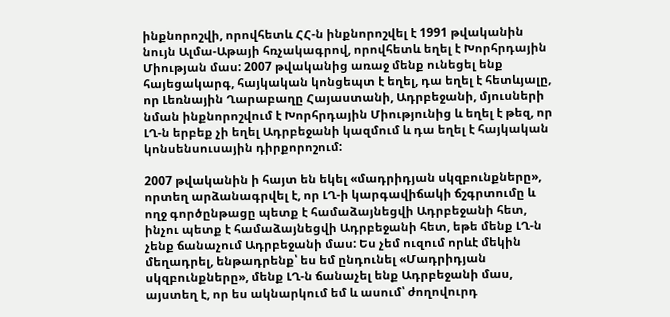ինքնորոշվի, որովհետև ՀՀ-ն ինքնորոշվել է 1991 թվականին նույն Ալմա-Աթայի հռչակագրով, որովհետև եղել է Խորհրդային Միության մաս: 2007 թվականից առաջ մենք ունեցել ենք հայեցակարգ, հայկական կոնցեպտ է եղել, դա եղել է հետևյալը, որ Լեռնային Ղարաբաղը Հայաստանի, Ադրբեջանի, մյուսների նման ինքնորոշվում է Խորհրդային Միությունից և եղել է թեզ, որ ԼՂ-ն երբեք չի եղել Ադրբեջանի կազմում և դա եղել է հայկական կոնսենսուսային դիրքորոշում:

2007 թվականին ի հայտ են եկել «մադրիդյան սկզբունքները», որտեղ արձանագրվել է, որ ԼՂ-ի կարգավիճակի ճշգրտումը և ողջ գործընթացը պետք է համաձայնեցվի Ադրբեջանի հետ, ինչու պետք է համաձայնեցվի Ադրբեջանի հետ, եթե մենք ԼՂ-ն չենք ճանաչում Ադրբեջանի մաս: Ես չեմ ուզում որևէ մեկին մեղադրել, ենթադրենք՝ ես եմ ընդունել «Մադրիդյան սկզբունքները», մենք ԼՂ-ն ճանաչել ենք Ադրբեջանի մաս, այստեղ է, որ ես ակնարկում եմ և ասում՝ ժողովուրդ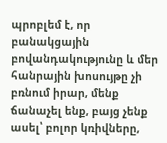պրոբլեմ է, որ բանակցային բովանդակությունը և մեր հանրային խոսույթը չի բռնում իրար, մենք ճանաչել ենք, բայց չենք ասել՝ բոլոր կռիվները,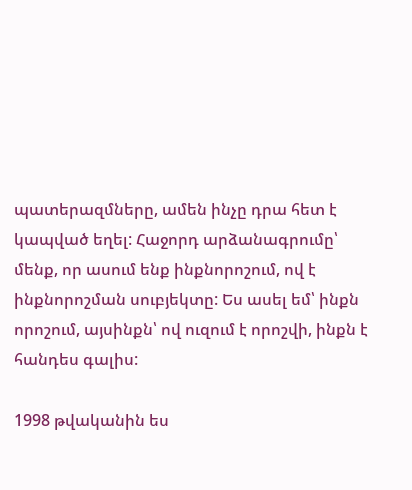պատերազմները, ամեն ինչը դրա հետ է կապված եղել: Հաջորդ արձանագրումը՝ մենք, որ ասում ենք ինքնորոշում, ով է ինքնորոշման սուբյեկտը: Ես ասել եմ՝ ինքն որոշում, այսինքն՝ ով ուզում է որոշվի, ինքն է հանդես գալիս:

1998 թվականին ես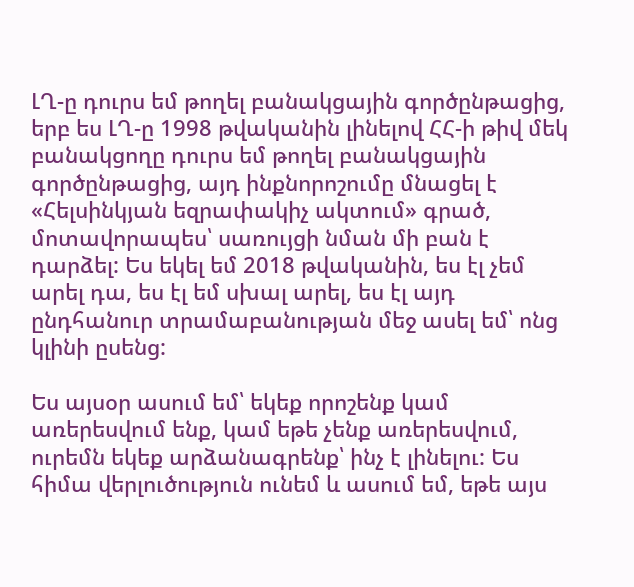ԼՂ-ը դուրս եմ թողել բանակցային գործընթացից, երբ ես ԼՂ-ը 1998 թվականին լինելով ՀՀ-ի թիվ մեկ բանակցողը դուրս եմ թողել բանակցային գործընթացից, այդ ինքնորոշումը մնացել է «Հելսինկյան եզրափակիչ ակտում» գրած, մոտավորապես՝ սառույցի նման մի բան է դարձել: Ես եկել եմ 2018 թվականին, ես էլ չեմ արել դա, ես էլ եմ սխալ արել, ես էլ այդ ընդհանուր տրամաբանության մեջ ասել եմ՝ ոնց կլինի ըսենց:

Ես այսօր ասում եմ՝ եկեք որոշենք կամ առերեսվում ենք, կամ եթե չենք առերեսվում, ուրեմն եկեք արձանագրենք՝ ինչ է լինելու: Ես հիմա վերլուծություն ունեմ և ասում եմ, եթե այս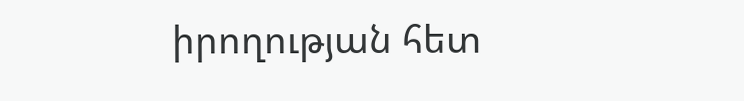իրողության հետ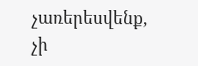չառերեսվենք, չի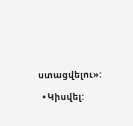ստացվելու»:

  • Կիսվել: